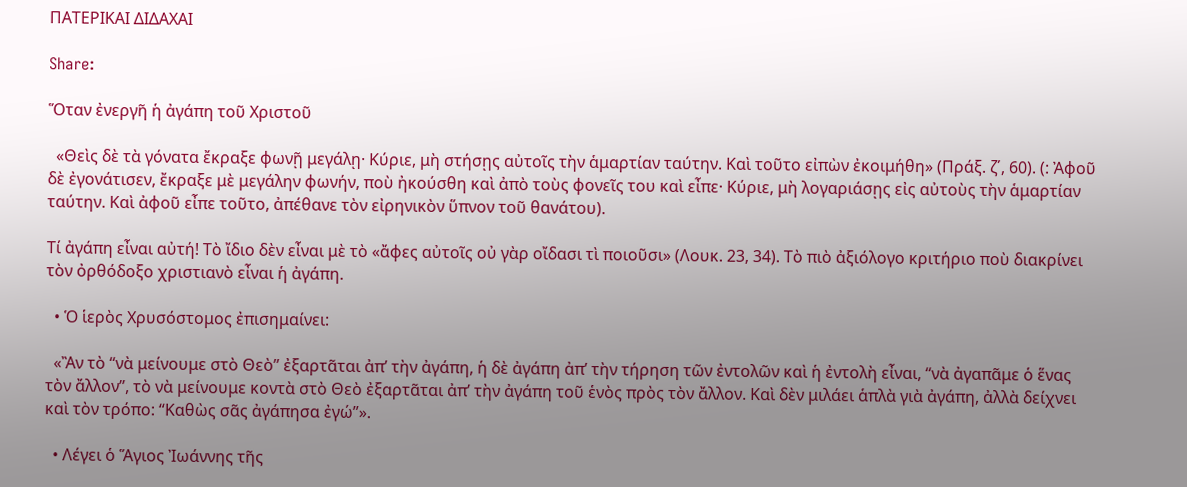ΠΑΤΕΡΙΚΑΙ ΔΙΔΑΧΑΙ

Share:

Ὅταν ἐνεργῆ ἡ ἀγάπη τοῦ Χριστοῦ

  «Θεὶς δὲ τὰ γόνατα ἔκραξε φωνῇ μεγάλῃ· Κύριε, μὴ στήσῃς αὐτοῖς τὴν ἁμαρτίαν ταύτην. Καὶ τοῦτο εἰπὼν ἐκοιμήθη» (Πράξ. ζ΄, 60). (: Ἀφοῦ δὲ ἐγονάτισεν, ἔκραξε μὲ μεγάλην φωνήν, ποὺ ἠκούσθη καὶ ἀπὸ τοὺς φονεῖς του καὶ εἶπε· Κύριε, μὴ λογαριάσῃς εἰς αὐτοὺς τὴν ἁμαρτίαν ταύτην. Καὶ ἀφοῦ εἶπε τοῦτο, ἀπέθανε τὸν εἰρηνικὸν ὕπνον τοῦ θανάτου).

Τί ἀγάπη εἶναι αὐτή! Τὸ ἴδιο δὲν εἶναι μὲ τὸ «ἄφες αὐτοῖς οὐ γὰρ οἴδασι τὶ ποιοῦσι» (Λουκ. 23, 34). Τὸ πιὸ ἀξιόλογο κριτήριο ποὺ διακρίνει τὸν ὀρθόδοξο χριστιανὸ εἶναι ἡ ἀγάπη.

  • Ὁ ἱερὸς Χρυσόστομος ἐπισημαίνει:

  «Ἂν τὸ “νὰ μείνουμε στὸ Θεὸ” ἐξαρτᾶται ἀπ’ τὴν ἀγάπη, ἡ δὲ ἀγάπη ἀπ’ τὴν τήρηση τῶν ἐντολῶν καὶ ἡ ἐντολὴ εἶναι, “νὰ ἀγαπᾶμε ὁ ἕνας τὸν ἄλλον”, τὸ νὰ μείνουμε κοντὰ στὸ Θεὸ ἐξαρτᾶται ἀπ’ τὴν ἀγάπη τοῦ ἑνὸς πρὸς τὸν ἄλλον. Καὶ δὲν μιλάει ἁπλὰ γιὰ ἀγάπη, ἀλλὰ δείχνει καὶ τὸν τρόπο: “Καθὼς σᾶς ἀγάπησα ἐγώ”».

  • Λέγει ὁ Ἅγιος Ἰωάννης τῆς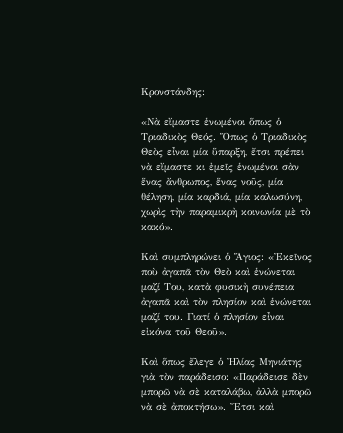Κρονστάνδης:

«Νὰ εἴμαστε ἑνωμένοι ὅπως ὁ Τριαδικὸς Θεός. Ὅπως ὁ Τριαδικὸς Θεὸς εἶναι μία ὕπαρξη, ἔτσι πρέπει νὰ εἴμαστε κι ἐμεῖς ἑνωμένοι σὰν ἕνας ἄνθρωπος, ἕνας νοῦς, μία θέληση, μία καρδιά, μία καλωσύνη, χωρὶς τὴν παραμικρὴ κοινωνία μὲ τὸ κακό».

Καὶ συμπληρώνει ὁ Ἅγιος: «Ἐκεῖνος ποὺ ἀγαπᾶ τὸν Θεὸ καὶ ἑνώνεται μαζί Του, κατὰ φυσικὴ συνέπεια ἀγαπᾶ καὶ τὸν πλησίον καὶ ἑνώνεται μαζί του. Γιατί ὁ πλησίον εἶναι εἰκόνα τοῦ Θεοῦ».

Καὶ ὅπως ἔλεγε ὁ Ἠλίας Μηνιάτης γιὰ τὸν παράδεισο: «Παράδεισε δὲν μπορῶ νὰ σὲ καταλάβω, ἀλλὰ μπορῶ νὰ σὲ ἀποκτήσω». Ἔτσι καὶ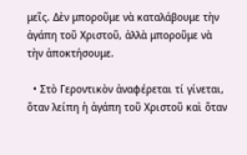μεῖς. Δὲν μποροῦμε νὰ καταλάβουμε τὴν ἀγάπη τοῦ Χριστοῦ, ἀλλὰ μποροῦμε νὰ τὴν ἀποκτήσουμε.

  • Στὸ Γεροντικὸν ἀναφέρεται τί γίνεται, ὅταν λείπη ἡ ἀγάπη τοῦ Χριστοῦ καὶ ὅταν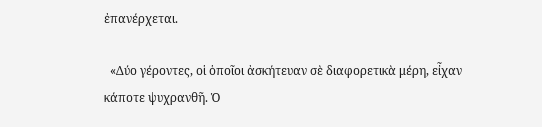ἐπανέρχεται.

  «Δύο γέροντες, οἱ ὁποῖοι ἀσκήτευαν σὲ διαφορετικὰ μέρη, εἶχαν κάποτε ψυχρανθῆ. Ὁ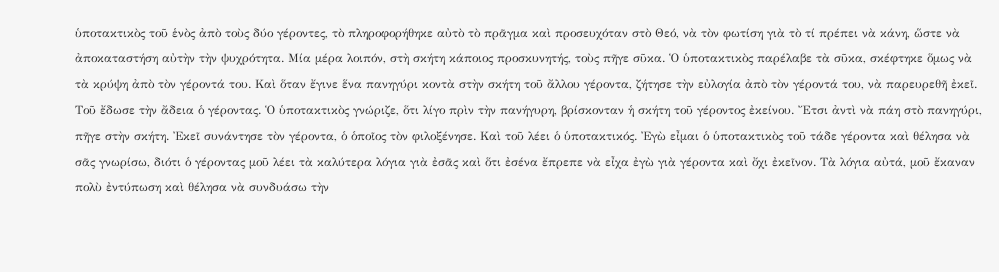ὑποτακτικὸς τοῦ ἑνὸς ἀπὸ τοὺς δύο γέροντες, τὸ πληροφορήθηκε αὐτὸ τὸ πρᾶγμα καὶ προσευχόταν στὸ Θεό, νὰ τὸν φωτίση γιὰ τὸ τί πρέπει νὰ κάνη, ὥστε νὰ ἀποκαταστήση αὐτὴν τὴν ψυχρότητα. Μία μέρα λοιπόν, στὴ σκήτη κάποιος προσκυνητής, τοὺς πῆγε σῦκα. Ὁ ὑποτακτικὸς παρέλαβε τὰ σῦκα, σκέφτηκε ὅμως νὰ τὰ κρύψη ἀπὸ τὸν γέροντά του. Καὶ ὅταν ἔγινε ἕνα πανηγύρι κοντὰ στὴν σκήτη τοῦ ἄλλου γέροντα, ζήτησε τὴν εὐλογία ἀπὸ τὸν γέροντά του, νὰ παρευρεθῆ ἐκεῖ. Τοῦ ἔδωσε τὴν ἄδεια ὁ γέροντας. Ὁ ὑποτακτικὸς γνώριζε, ὅτι λίγο πρὶν τὴν πανήγυρη, βρίσκονταν ἡ σκήτη τοῦ γέροντος ἐκείνου. Ἔτσι ἀντὶ νὰ πάη στὸ πανηγύρι, πῆγε στὴν σκήτη. Ἐκεῖ συνάντησε τὸν γέροντα, ὁ ὁποῖος τὸν φιλοξένησε. Καὶ τοῦ λέει ὁ ὑποτακτικός. Ἐγὼ εἶμαι ὁ ὑποτακτικὸς τοῦ τάδε γέροντα καὶ θέλησα νὰ σᾶς γνωρίσω, διότι ὁ γέροντας μοῦ λέει τὰ καλύτερα λόγια γιὰ ἐσᾶς καὶ ὅτι ἐσένα ἔπρεπε νὰ εἶχα ἐγὼ γιὰ γέροντα καὶ ὄχι ἐκεῖνον. Τὰ λόγια αὐτά, μοῦ ἔκαναν πολὺ ἐντύπωση καὶ θέλησα νὰ συνδυάσω τὴν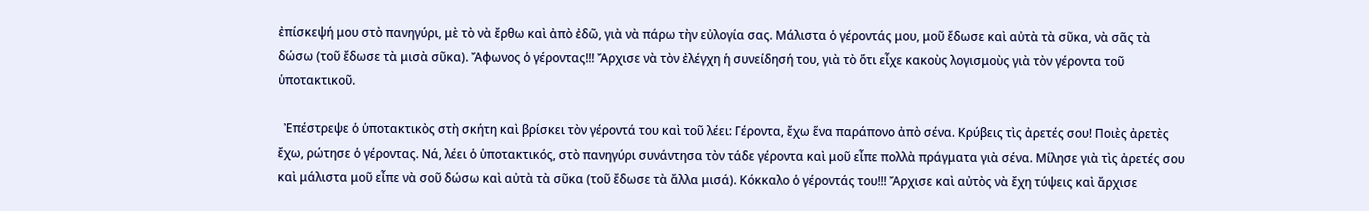ἐπίσκεψή μου στὸ πανηγύρι, μὲ τὸ νὰ ἔρθω καὶ ἀπὸ ἐδῶ, γιὰ νὰ πάρω τὴν εὐλογία σας. Μάλιστα ὁ γέροντάς μου, μοῦ ἔδωσε καὶ αὐτὰ τὰ σῦκα, νὰ σᾶς τὰ δώσω (τοῦ ἔδωσε τὰ μισὰ σῦκα). Ἄφωνος ὁ γέροντας!!! Ἄρχισε νὰ τὸν ἐλέγχη ἡ συνείδησή του, γιὰ τὸ ὅτι εἶχε κακοὺς λογισμοὺς γιὰ τὸν γέροντα τοῦ ὑποτακτικοῦ.

  Ἐπέστρεψε ὁ ὑποτακτικὸς στὴ σκήτη καὶ βρίσκει τὸν γέροντά του καὶ τοῦ λέει: Γέροντα, ἔχω ἕνα παράπονο ἀπὸ σένα. Κρύβεις τὶς ἀρετές σου! Ποιὲς ἀρετὲς ἔχω, ρώτησε ὁ γέροντας. Νά, λέει ὁ ὑποτακτικός, στὸ πανηγύρι συνάντησα τὸν τάδε γέροντα καὶ μοῦ εἶπε πολλὰ πράγματα γιὰ σένα. Μίλησε γιὰ τὶς ἀρετές σου καὶ μάλιστα μοῦ εἶπε νὰ σοῦ δώσω καὶ αὐτὰ τὰ σῦκα (τοῦ ἔδωσε τὰ ἄλλα μισά). Κόκκαλο ὁ γέροντάς του!!! Ἄρχισε καὶ αὐτὸς νὰ ἔχη τύψεις καὶ ἄρχισε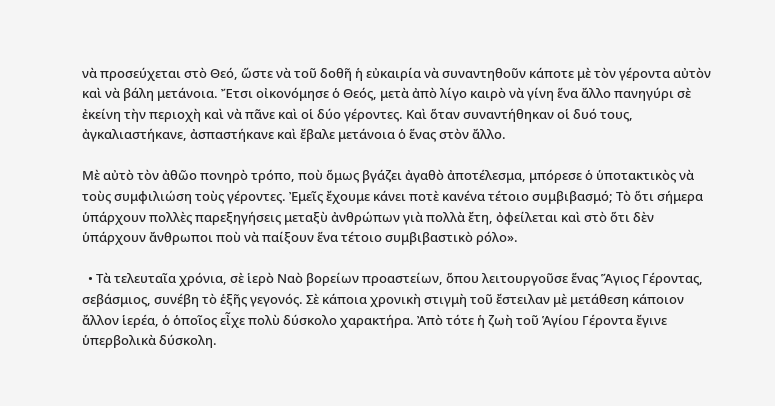νὰ προσεύχεται στὸ Θεό, ὥστε νὰ τοῦ δοθῆ ἡ εὐκαιρία νὰ συναντηθοῦν κάποτε μὲ τὸν γέροντα αὐτὸν καὶ νὰ βάλη μετάνοια. Ἔτσι οἰκονόμησε ὁ Θεός, μετὰ ἀπὸ λίγο καιρὸ νὰ γίνη ἕνα ἄλλο πανηγύρι σὲ ἐκείνη τὴν περιοχὴ καὶ νὰ πᾶνε καὶ οἱ δύο γέροντες. Καὶ ὅταν συναντήθηκαν οἱ δυό τους, ἀγκαλιαστήκανε, ἀσπαστήκανε καὶ ἔβαλε μετάνοια ὁ ἕνας στὸν ἄλλο.

Μὲ αὐτὸ τὸν ἀθῶο πονηρὸ τρόπο, ποὺ ὅμως βγάζει ἀγαθὸ ἀποτέλεσμα, μπόρεσε ὁ ὑποτακτικὸς νὰ τοὺς συμφιλιώση τοὺς γέροντες. Ἐμεῖς ἔχουμε κάνει ποτὲ κανένα τέτοιο συμβιβασμό; Τὸ ὅτι σήμερα ὑπάρχουν πολλὲς παρεξηγήσεις μεταξὺ ἀνθρώπων γιὰ πολλὰ ἔτη, ὀφείλεται καὶ στὸ ὅτι δὲν ὑπάρχουν ἄνθρωποι ποὺ νὰ παίξουν ἕνα τέτοιο συμβιβαστικὸ ρόλο».

  • Τὰ τελευταῖα χρόνια, σὲ ἱερὸ Ναὸ βορείων προαστείων, ὅπου λειτουργοῦσε ἕνας Ἅγιος Γέροντας, σεβάσμιος, συνέβη τὸ ἑξῆς γεγονός. Σὲ κάποια χρονικὴ στιγμὴ τοῦ ἔστειλαν μὲ μετάθεση κάποιον ἄλλον ἱερέα, ὁ ὁποῖος εἶχε πολὺ δύσκολο χαρακτήρα. Ἀπὸ τότε ἡ ζωὴ τοῦ Ἁγίου Γέροντα ἔγινε ὑπερβολικὰ δύσκολη.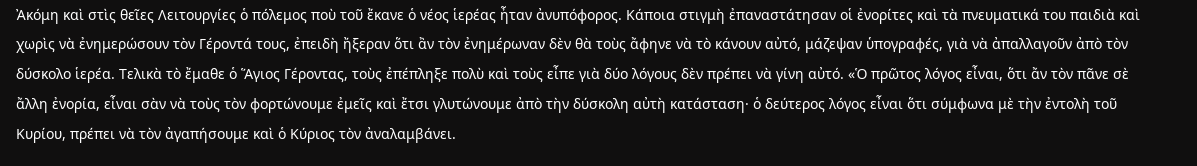Ἀκόμη καὶ στὶς θεῖες Λειτουργίες ὁ πόλεμος ποὺ τοῦ ἔκανε ὁ νέος ἱερέας ἦταν ἀνυπόφορος. Κάποια στιγμὴ ἐπαναστάτησαν οἱ ἐνορίτες καὶ τὰ πνευματικά του παιδιὰ καὶ χωρὶς νὰ ἐνημερώσουν τὸν Γέροντά τους, ἐπειδὴ ἤξεραν ὅτι ἂν τὸν ἐνημέρωναν δὲν θὰ τοὺς ἄφηνε νὰ τὸ κάνουν αὐτό, μάζεψαν ὑπογραφές, γιὰ νὰ ἀπαλλαγοῦν ἀπὸ τὸν δύσκολο ἱερέα. Τελικὰ τὸ ἔμαθε ὁ Ἅγιος Γέροντας, τοὺς ἐπέπληξε πολὺ καὶ τοὺς εἶπε γιὰ δύο λόγους δὲν πρέπει νὰ γίνη αὐτό. «Ὁ πρῶτος λόγος εἶναι, ὅτι ἄν τὸν πᾶνε σὲ ἄλλη ἐνορία, εἶναι σὰν νὰ τοὺς τὸν φορτώνουμε ἐμεῖς καὶ ἔτσι γλυτώνουμε ἀπὸ τὴν δύσκολη αὐτὴ κατάσταση· ὁ δεύτερος λόγος εἶναι ὅτι σύμφωνα μὲ τὴν ἐντολὴ τοῦ Κυρίου, πρέπει νὰ τὸν ἀγαπήσουμε καὶ ὁ Κύριος τὸν ἀναλαμβάνει.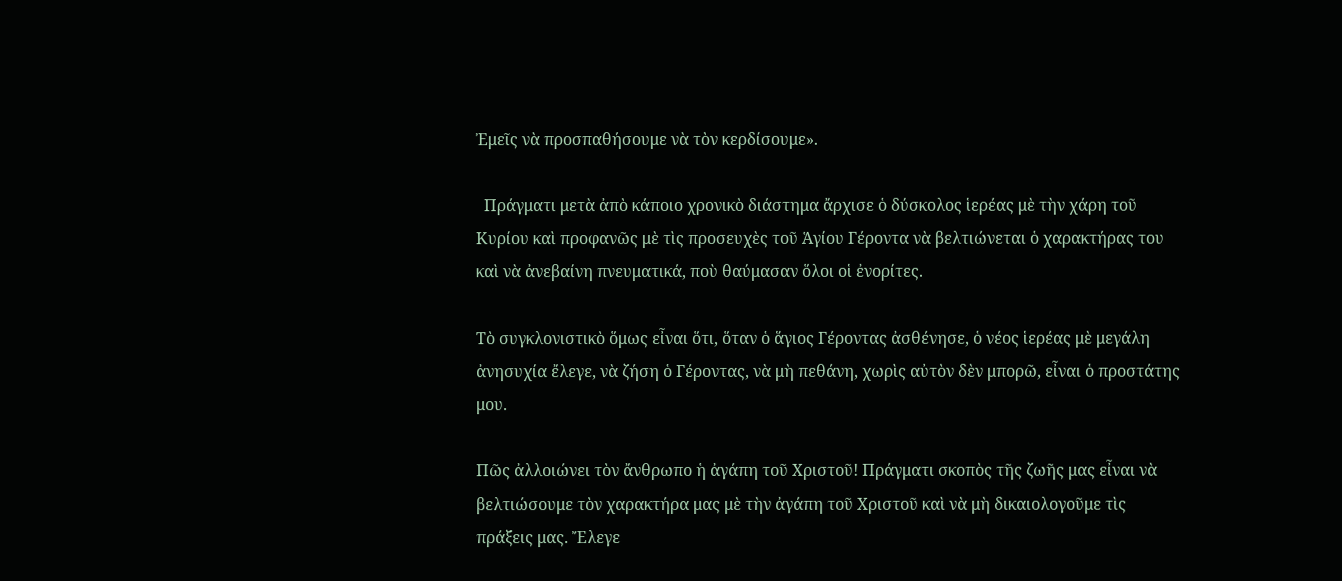Ἐμεῖς νὰ προσπαθήσουμε νὰ τὸν κερδίσουμε».

  Πράγματι μετὰ ἀπὸ κάποιο χρονικὸ διάστημα ἄρχισε ὁ δύσκολος ἱερέας μὲ τὴν χάρη τοῦ Κυρίου καὶ προφανῶς μὲ τὶς προσευχὲς τοῦ Ἁγίου Γέροντα νὰ βελτιώνεται ὁ χαρακτήρας του καὶ νὰ ἀνεβαίνη πνευματικά, ποὺ θαύμασαν ὅλοι οἱ ἐνορίτες.

Τὸ συγκλονιστικὸ ὅμως εἶναι ὅτι, ὅταν ὁ ἅγιος Γέροντας ἀσθένησε, ὁ νέος ἱερέας μὲ μεγάλη ἀνησυχία ἔλεγε, νὰ ζήση ὁ Γέροντας, νὰ μὴ πεθάνη, χωρὶς αὐτὸν δὲν μπορῶ, εἶναι ὁ προστάτης μου.

Πῶς ἀλλοιώνει τὸν ἄνθρωπο ἡ ἀγάπη τοῦ Χριστοῦ! Πράγματι σκοπὸς τῆς ζωῆς μας εἶναι νὰ βελτιώσουμε τὸν χαρακτήρα μας μὲ τὴν ἀγάπη τοῦ Χριστοῦ καὶ νὰ μὴ δικαιολογοῦμε τὶς πράξεις μας. Ἔλεγε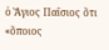ὁ Ἅγιος Παΐσιος ὅτι «ὅποιος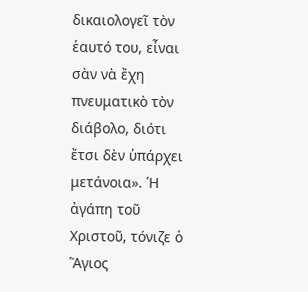δικαιολογεῖ τὸν ἑαυτό του, εἶναι σὰν νὰ ἔχη πνευματικὸ τὸν διάβολο, διότι ἔτσι δὲν ὑπάρχει μετάνοια». Ἡ ἀγάπη τοῦ Χριστοῦ, τόνιζε ὁ Ἅγιος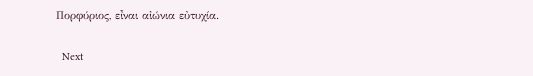Πορφύριος, εἶναι αἰώνια εὐτυχία.

  Next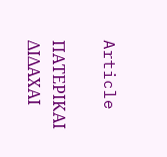Article

ΠΑΤΕΡΙΚΑΙ ΔΙΔΑΧΑΙ